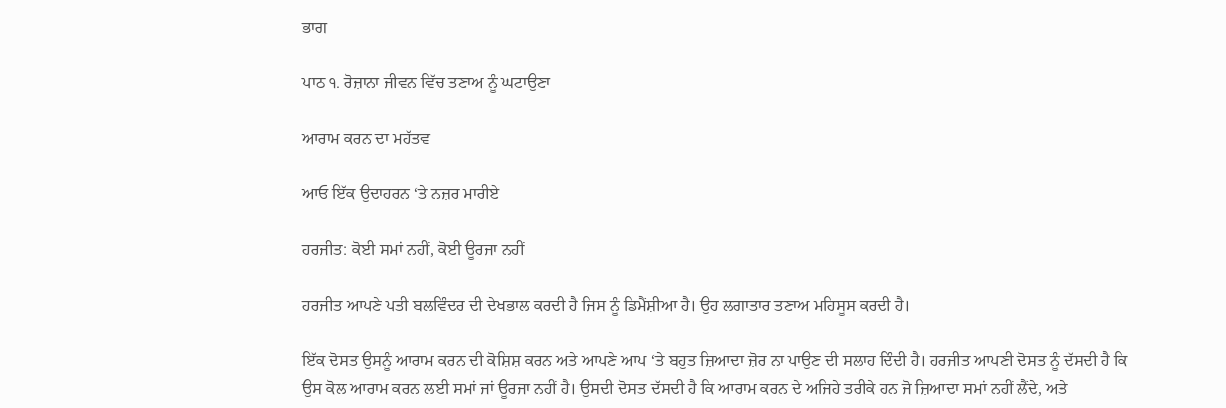ਭਾਗ

ਪਾਠ ੧. ਰੋਜ਼ਾਨਾ ਜੀਵਨ ਵਿੱਚ ਤਣਾਅ ਨੂੰ ਘਟਾਉਣਾ

ਆਰਾਮ ਕਰਨ ਦਾ ਮਹੱਤਵ

ਆਓ ਇੱਕ ਉਦਾਹਰਨ ‘ਤੇ ਨਜ਼ਰ ਮਾਰੀਏ

ਹਰਜੀਤ: ਕੋਈ ਸਮਾਂ ਨਹੀਂ, ਕੋਈ ਊਰਜਾ ਨਹੀਂ

ਹਰਜੀਤ ਆਪਣੇ ਪਤੀ ਬਲਵਿੰਦਰ ਦੀ ਦੇਖਭਾਲ ਕਰਦੀ ਹੈ ਜਿਸ ਨੂੰ ਡਿਮੈਂਸ਼ੀਆ ਹੈ। ਉਹ ਲਗਾਤਾਰ ਤਣਾਅ ਮਹਿਸੂਸ ਕਰਦੀ ਹੈ।

ਇੱਕ ਦੋਸਤ ਉਸਨੂੰ ਆਰਾਮ ਕਰਨ ਦੀ ਕੋਸ਼ਿਸ਼ ਕਰਨ ਅਤੇ ਆਪਣੇ ਆਪ ‘ਤੇ ਬਹੁਤ ਜ਼ਿਆਦਾ ਜ਼ੋਰ ਨਾ ਪਾਉਣ ਦੀ ਸਲਾਹ ਦਿੰਦੀ ਹੈ। ਹਰਜੀਤ ਆਪਣੀ ਦੋਸਤ ਨੂੰ ਦੱਸਦੀ ਹੈ ਕਿ ਉਸ ਕੋਲ ਆਰਾਮ ਕਰਨ ਲਈ ਸਮਾਂ ਜਾਂ ਊਰਜਾ ਨਹੀਂ ਹੈ। ਉਸਦੀ ਦੋਸਤ ਦੱਸਦੀ ਹੈ ਕਿ ਆਰਾਮ ਕਰਨ ਦੇ ਅਜਿਹੇ ਤਰੀਕੇ ਹਨ ਜੋ ਜ਼ਿਆਦਾ ਸਮਾਂ ਨਹੀਂ ਲੈਂਦੇ, ਅਤੇ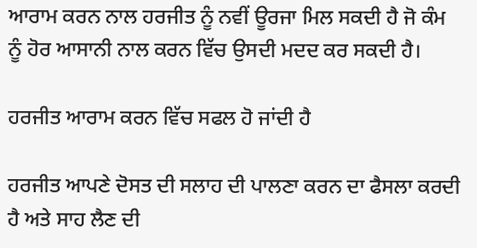ਆਰਾਮ ਕਰਨ ਨਾਲ ਹਰਜੀਤ ਨੂੰ ਨਵੀਂ ਊਰਜਾ ਮਿਲ ਸਕਦੀ ਹੈ ਜੋ ਕੰਮ ਨੂੰ ਹੋਰ ਆਸਾਨੀ ਨਾਲ ਕਰਨ ਵਿੱਚ ਉਸਦੀ ਮਦਦ ਕਰ ਸਕਦੀ ਹੈ।

ਹਰਜੀਤ ਆਰਾਮ ਕਰਨ ਵਿੱਚ ਸਫਲ ਹੋ ਜਾਂਦੀ ਹੈ

ਹਰਜੀਤ ਆਪਣੇ ਦੋਸਤ ਦੀ ਸਲਾਹ ਦੀ ਪਾਲਣਾ ਕਰਨ ਦਾ ਫੈਸਲਾ ਕਰਦੀ ਹੈ ਅਤੇ ਸਾਹ ਲੈਣ ਦੀ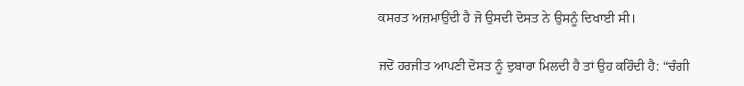ਕਸਰਤ ਅਜ਼ਮਾਉਂਦੀ ਹੈ ਜੋ ਉਸਦੀ ਦੋਸਤ ਨੇ ਉਸਨੂੰ ਦਿਖਾਈ ਸੀ।

ਜਦੋਂ ਹਰਜੀਤ ਆਪਣੀ ਦੋਸਤ ਨੂੰ ਦੁਬਾਰਾ ਮਿਲਦੀ ਹੈ ਤਾਂ ਉਹ ਕਹਿੰਦੀ ਹੈ: “ਚੰਗੀ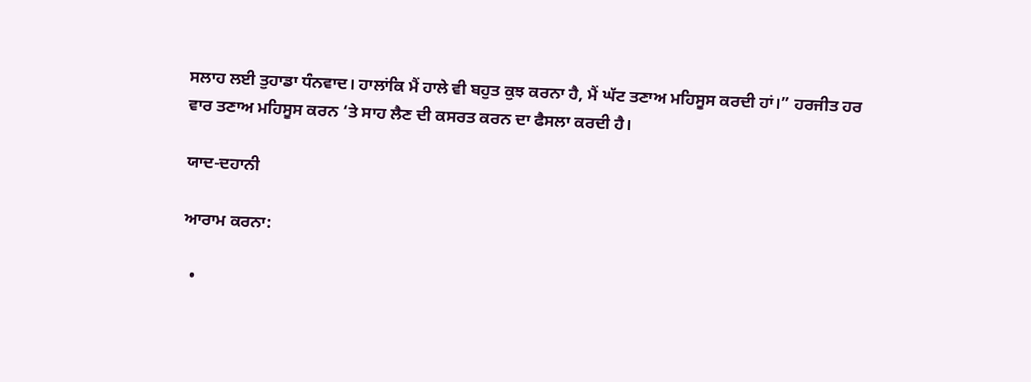ਸਲਾਹ ਲਈ ਤੁਹਾਡਾ ਧੰਨਵਾਦ। ਹਾਲਾਂਕਿ ਮੈਂ ਹਾਲੇ ਵੀ ਬਹੁਤ ਕੁਝ ਕਰਨਾ ਹੈ, ਮੈਂ ਘੱਟ ਤਣਾਅ ਮਹਿਸੂਸ ਕਰਦੀ ਹਾਂ।” ਹਰਜੀਤ ਹਰ ਵਾਰ ਤਣਾਅ ਮਹਿਸੂਸ ਕਰਨ ‘ਤੇ ਸਾਹ ਲੈਣ ਦੀ ਕਸਰਤ ਕਰਨ ਦਾ ਫੈਸਲਾ ਕਰਦੀ ਹੈ।

ਯਾਦ-ਦਹਾਨੀ

ਆਰਾਮ ਕਰਨਾ:

  •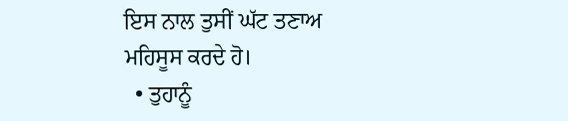ਇਸ ਨਾਲ ਤੁਸੀਂ ਘੱਟ ਤਣਾਅ ਮਹਿਸੂਸ ਕਰਦੇ ਹੋ।
  • ਤੁਹਾਨੂੰ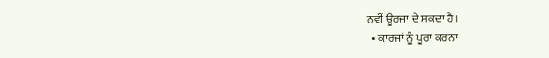ਨਵੀਂ ਊਰਜਾ ਦੇ ਸਕਦਾ ਹੈ।
  • ਕਾਰਜਾਂ ਨੂੰ ਪੂਰਾ ਕਰਨਾ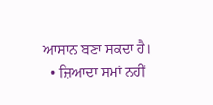ਆਸਾਨ ਬਣਾ ਸਕਦਾ ਹੈ।
  • ਜ਼ਿਆਦਾ ਸਮਾਂ ਨਹੀਂ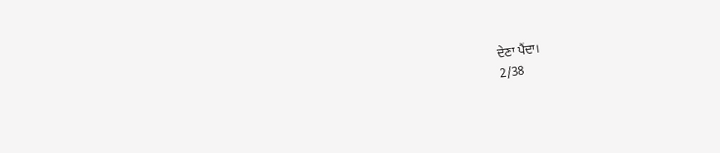ਦੇਣਾ ਪੈਂਦਾ।
2/38